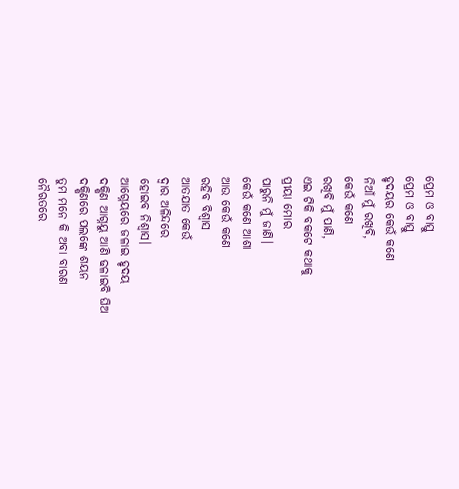ପ୍ରେମ ଓ ବାସ୍ତୁ
ପ୍ରେମ ଓ ବାସ୍ତୁ
ହୃଦୟର କେଉଁ କଣେ
ନିଆଁ ମୁଁ ରଖିବି,
କେଉଁ କଣେ
ରଖିବି ମୁଁ ପାଣି,
ଏଇ ଟିକି ବକଟେ କଥାକୁ
ପ୍ରୀୟା ମୋର
ପାରୁନି ମୁଁ ଜାଣି।
କେଉଁ କଣେ ଆଶା
ଆଉ କେଉଁ କଣେ
ରହିବ ବିଶ୍ୱାସ
ଆତଯାତ କେଉଁ
ଦ୍ବାର ଅଳିନ୍ଦରେ
ହୋଇବ ନିଶ୍ବାସ।
ଆଗ୍ନେୟରେ ଜଳାଇ ହୃଦୟ
ଦକ୍ଷିଣ ଆଗ୍ନୟୁ ଆଣି ଢଳାଇବି ଘିଅ
ଦକ୍ଷିଣରେ ପଲଙ୍କେ ଶୟନ
ତୁମ ମନେ କି ଅବା ବାରଣ
ନୈଋତରେ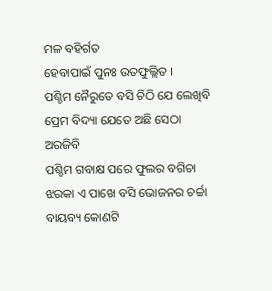ମଳ ବହିର୍ଗତ
ହେବାପାଇଁ ପୁନଃ ଉତଫୁଲ୍ଲିତ ।
ପଶ୍ଚିମ ନୈରୁତେ ବସି ଚିଠି ଯେ ଲେଖିବି
ପ୍ରେମ ବିଦ୍ୟା ଯେତେ ଅଛି ସେଠା ଅରଜିବି
ପଶ୍ଚିମ ଗବାକ୍ଷ ପରେ ଫୁଲର ବଗିଚା
ଝରକା ଏ ପାଖେ ବସି ଭୋଜନର ଚର୍ଚ୍ଚା
ବାୟବ୍ୟ କୋଣଟି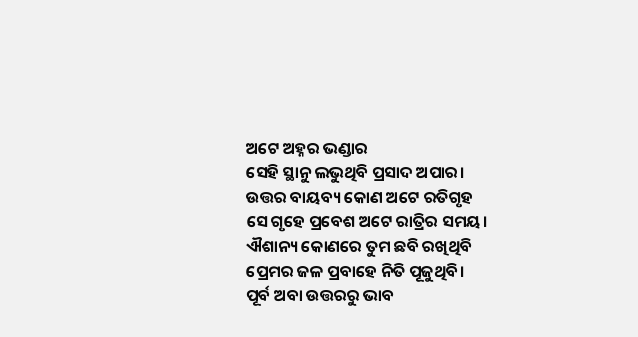ଅଟେ ଅହ୍ନର ଭଣ୍ଡାର
ସେହି ସ୍ଥାନୁ ଲଭୁଥିବି ପ୍ରସାଦ ଅପାର।
ଉତ୍ତର ବାୟବ୍ୟ କୋଣ ଅଟେ ରତିଗୃହ
ସେ ଗୃହେ ପ୍ରବେଶ ଅଟେ ରାତ୍ରିର ସମୟ।
ଐଶାନ୍ୟ କୋଣରେ ତୁମ ଛବି ରଖିଥିବି
ପ୍ରେମର ଜଳ ପ୍ରବାହେ ନିତି ପୂଜୁଥିବି।
ପୂର୍ବ ଅବା ଉତ୍ତରରୁ ଭାବ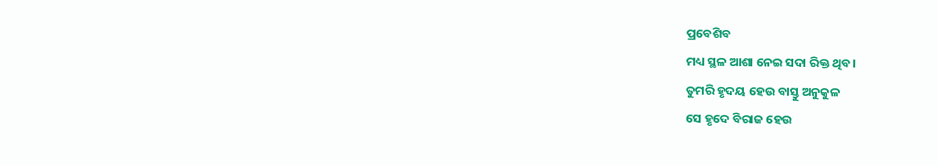ପ୍ରବେଶିବ
ମଧ୍ୟ ସ୍ଥଳ ଆଶା ନେଇ ସଦା ରିକ୍ତ ଥିବ।
ତୁମରି ହୃଦୟ ହେଉ ବାସ୍ତୁ ଅନୁକୁଳ
ସେ ହୃଦେ ବିରାଜ ହେଉ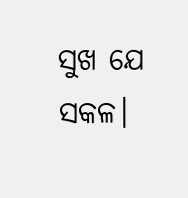ସୁଖ ଯେ ସକଳ।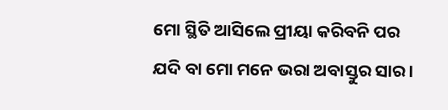ମୋ ସ୍ଥିତି ଆସିଲେ ପ୍ରୀୟା କରିବନି ପର
ଯଦି ବା ମୋ ମନେ ଭରା ଅବାସ୍ତୁର ସାର ।